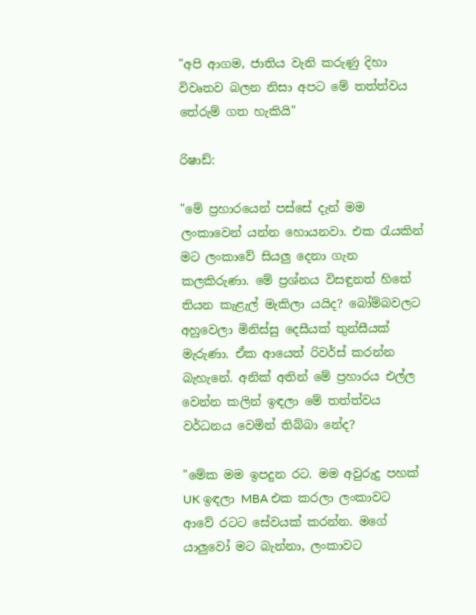"අපි ආගම, ජාතිය වැනි කරුණු දිහා විවෘතව බලන නිසා අපට මේ තත්ත්වය තේරුම් ගත හැකියි"

රිෂාඩ්:

"මේ ප්‍රහාරයෙන් පස්සේ දැන් මම ලංකාවෙන් යන්න හොයනවා. එක රැයකින් මට ලංකාවේ සියලු දෙනා ගැන කලකිරුණා. මේ ප්‍රශ්නය විසඳුනත් හිතේ තියන කැළැල් මැකිලා යයිද? බෝම්බවලට අහුවෙලා මිනිස්සු දෙසීයක් තුන්සීයක් මැරුණා. ඒක ආයෙත් රිවර්ස් කරන්න බැහැනේ. අනික් අතින් මේ ප්‍රහාරය එල්ල වෙන්න කලින් ඉඳලා මේ තත්ත්වය වර්ධනය වෙමින් තිබ්බා නේද?

"මේක මම ඉපදුන රට. මම අවුරුදු පහක් UK ඉඳලා MBA එක කරලා ලංකාවට ආවේ රටට සේවයක් කරන්න. මගේ යාලුවෝ මට බැන්නා, ලංකාවට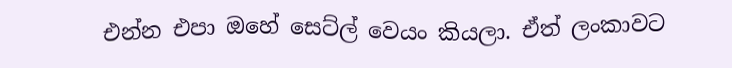එන්න එපා ඔහේ සෙට්ල් වෙයං කියලා. ඒත් ලංකාවට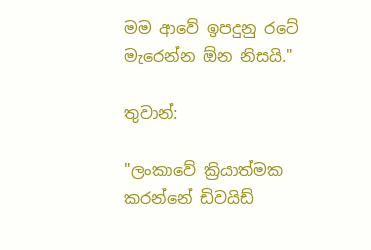මම ආවේ ඉපදුනු රටේ මැරෙන්න ඕන නිසයි."

තුවාන්:

"ලංකාවේ ක්‍රියාත්මක කරන්නේ ඩිවයිඩ්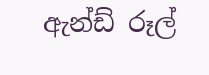ඇන්ඩ් රූල්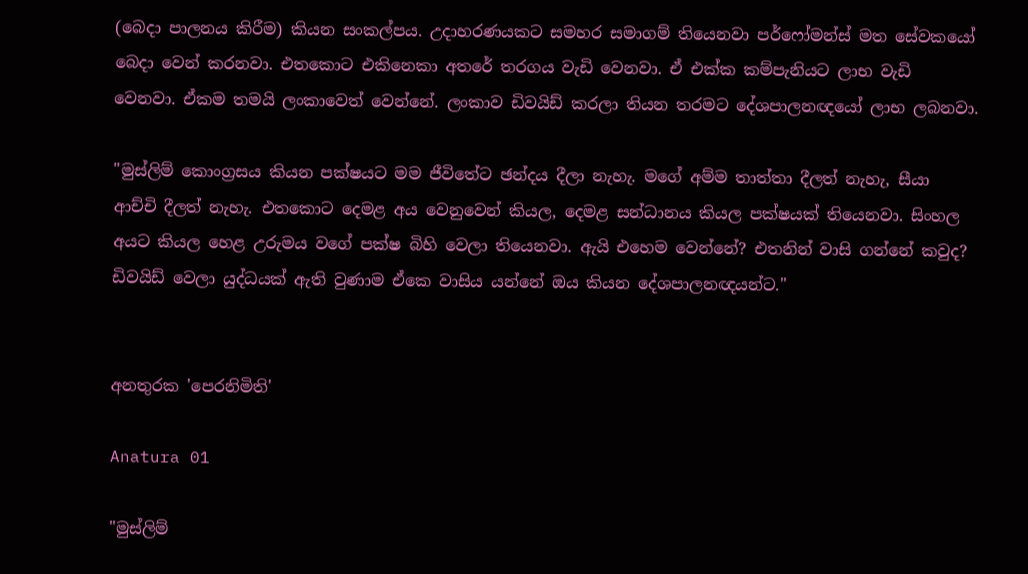(බෙදා පාලනය කිරීම) කියන සංකල්පය. උදාහරණයකට සමහර සමාගම් තියෙනවා පර්ෆෝමන්ස් මත සේවකයෝ බෙදා වෙන් කරනවා. එතකොට එකිනෙකා අතරේ තරගය වැඩි වෙනවා. ඒ එක්ක කම්පැනියට ලාභ වැඩි වෙනවා. ඒකම තමයි ලංකාවෙත් වෙන්නේ. ලංකාව ඩිවයිඩ් කරලා තියන තරමට දේශපාලනඥයෝ ලාභ ලබනවා.

"මුස්ලිම් කොංග්‍රසය කියන පක්ෂයට මම ජීවිතේට ඡන්දය දීලා නැහැ. මගේ අම්ම තාත්තා දීලත් නැහැ, සීයා ආච්චි දීලත් නැහැ. එතකොට දෙමළ අය වෙනුවෙන් කියල, දෙමළ සන්ධානය කියල පක්ෂයක් තියෙනවා. සිංහල අයට කියල හෙළ උරුමය වගේ පක්ෂ බිහි වෙලා තියෙනවා. ඇයි එහෙම වෙන්නේ? එතනින් වාසි ගන්නේ කවුද? ඩිවයිඩ් වෙලා යුද්ධයක් ඇති වුණාම ඒකෙ වාසිය යන්නේ ඔය කියන දේශපාලනඥයන්ට."


අනතුරක 'පෙරනිමිති'

Anatura 01

"මුස්ලිම්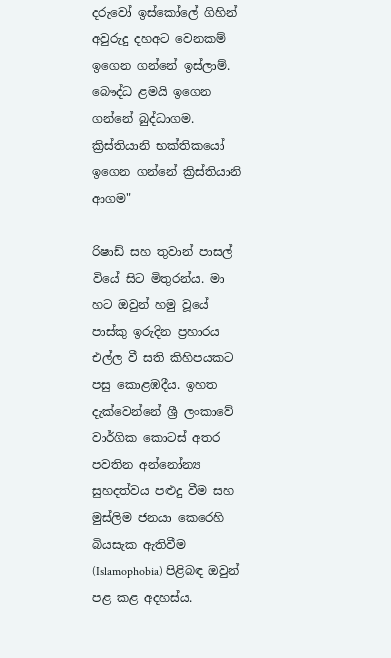දරුවෝ ඉස්කෝලේ ගිහින් අවුරුදු දහඅට වෙනකම් ඉගෙන ගන්නේ ඉස්ලාම්. බෞද්ධ ළමයි ඉගෙන ගන්නේ බුද්ධාගම. ක්‍රිස්තියානි භක්තිකයෝ ඉගෙන ගන්නේ ක්‍රිස්තියානි ආගම"

රිෂාඩ් සහ තුවාන් පාසල් වියේ සිට මිතුරන්ය. මා හට ඔවුන් හමු වූයේ පාස්කු ඉරුදින ප්‍රහාරය එල්ල වී සති කිහිපයකට පසු කොළඹදීය. ඉහත දැක්වෙන්නේ ශ්‍රී ලංකාවේ වාර්ගික කොටස් අතර පවතින අන්නෝන්‍ය සුහදත්වය පළුදු වීම සහ මුස්‌ලිම ජනයා කෙරෙහි බියසැක ඇතිවීම (Islamophobia) පිළිබඳ ඔවුන් පළ කළ අදහස්ය.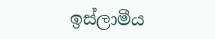ඉස්ලාමීය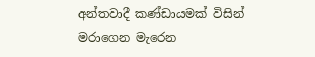අන්තවාදී කණ්ඩායමක් විසින් මරාගෙන මැරෙන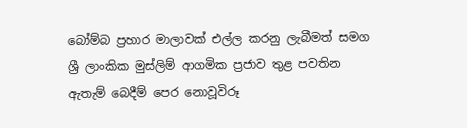බෝම්බ ප්‍රහාර මාලාවක් එල්ල කරනු ලැබීමත් සමග ශ්‍රී ලාංකික මුස්ලිම් ආගමික ප්‍රජාව තුළ පවතින ඇතැම් බෙදීම් පෙර නොවූවිරූ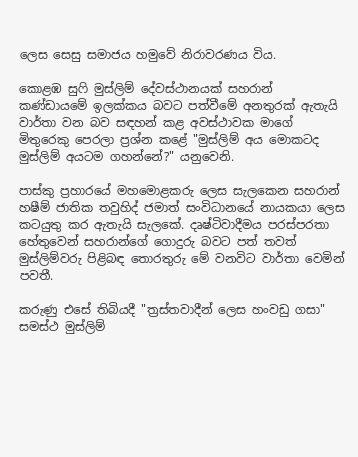ලෙස සෙසු සමාජය හමුවේ නිරාවරණය විය.

කොළඹ සුෆි මුස්ලිම් දේවස්ථානයක් සහරාන් කණ්ඩායමේ ඉලක්කය බවට පත්වීමේ අනතුරක් ඇතැයි වාර්තා වන බව සඳහන් කළ අවස්ථාවක මාගේ මිතුරෙකු පෙරලා ප්‍රශ්න කළේ "මුස්ලිම් අය මොකටද මුස්ලිම් අයටම ගහන්නේ?" යනුවෙනි.

පාස්කු ප්‍රහාරයේ මහමොළකරු ලෙස සැලකෙන සහරාන් හෂීම් ජාතික තවුහිද් ජමාත් සංවිධානයේ නායකයා ලෙස කටයුතු කර ඇතැයි සැලකේ. දෘෂ්ටිවාදීමය පරස්පරතා හේතුවෙන් සහරාන්ගේ ගොදුරු බවට පත් තවත් මුස්ලිම්වරු පිළිබඳ තොරතුරු මේ වනවිට වාර්තා වෙමින් පවතී.

කරුණු එසේ තිබියදී "ත්‍රස්තවාදීන් ලෙස හංවඩු ගසා" සමස්ථ මුස්ලිම්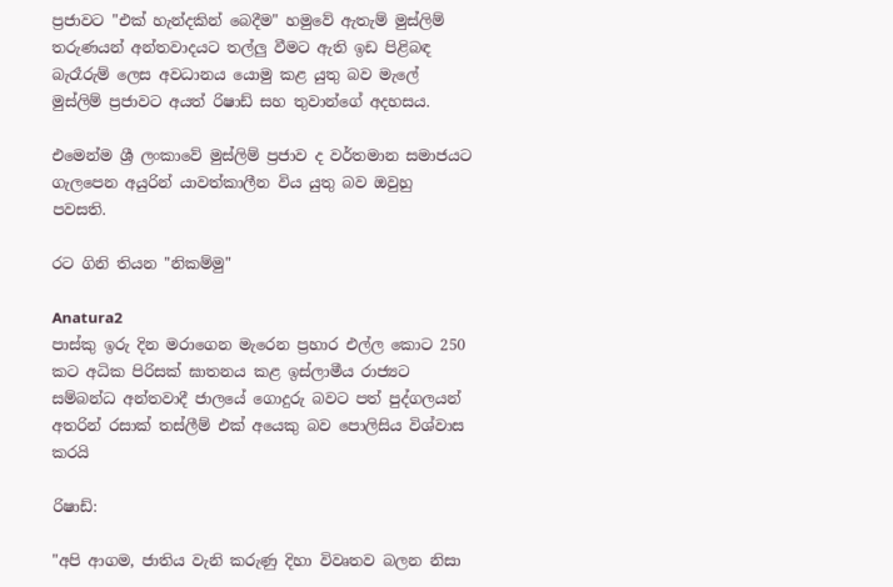ප්‍රජාවට "එක් හැන්දකින් බෙදීම" හමුවේ ඇතැම් මුස්ලිම් තරුණයන් අන්තවාදයට තල්ලු වීමට ඇති ඉඩ පිළිබඳ බැරෑරුම් ලෙස අවධානය යොමු කළ යුතු බව මැලේ මුස්ලිම් ප්‍රජාවට අයත් රිෂාඩ් සහ තුවාන්ගේ අදහසය.

එමෙන්ම ශ්‍රී ලංකාවේ මුස්ලිම් ප්‍රජාව ද වර්තමාන සමාජයට ගැලපෙන අයුරින් යාවත්කාලීන විය යුතු බව ඔවුහු පවසති.

රට ගිනි තියන "නිකම්මු"

Anatura2
පාස්කු ඉරු දින මරාගෙන මැරෙන ප්‍රහාර එල්ල කොට 250 කට අධික පිරිසක් ඝාතනය කළ ඉස්ලාමීය රාජ්‍යට සම්බන්ධ අන්තවාදී ජාලයේ ගොදුරු බවට පත් පුද්ගලයන් අතරින් රසාක් තස්ලීම් එක් අයෙකු බව පොලිසිය විශ්වාස කරයි

රිෂාඩ්:

"අපි ආගම, ජාතිය වැනි කරුණු දිහා විවෘතව බලන නිසා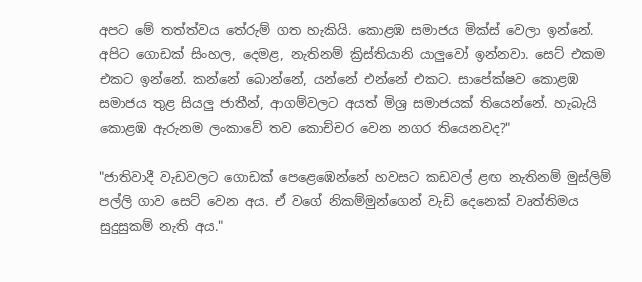අපට මේ තත්ත්වය තේරුම් ගත හැකියි. කොළඹ සමාජය මික්ස් වෙලා ඉන්නේ. අපිට ගොඩක් සිංහල, දෙමළ, නැතිනම් ක්‍රිස්තියානි යාලුවෝ ඉන්නවා. සෙට් එකම එකට ඉන්නේ. කන්නේ බොන්නේ, යන්නේ එන්නේ එකට. සාපේක්ෂව කොළඹ සමාජය තුළ සියලු ජාතීන්, ආගම්වලට අයත් මිශ්‍ර සමාජයක් තියෙන්නේ. හැබැයි කොළඹ ඇරුනම ලංකාවේ තව කොච්චර වෙන නගර තියෙනවද?"

"ජාතිවාදී වැඩවලට ගොඩක් පෙළෙඹෙන්නේ හවසට කඩවල් ළඟ නැතිනම් මුස්ලිම් පල්ලි ගාව සෙට් වෙන අය. ඒ වගේ නිකම්මුන්ගෙන් වැඩි දෙනෙක් වෘත්තිමය සුදුසුකම් නැති අය."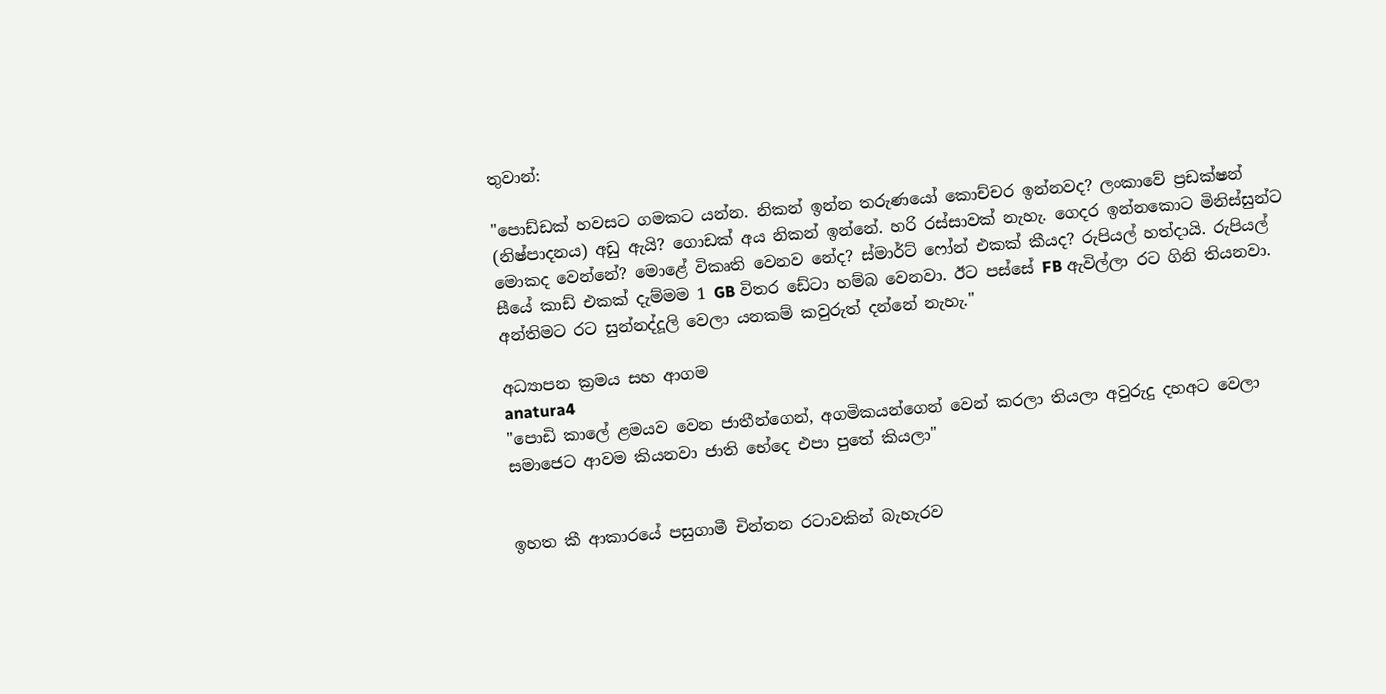තුවාන්:

"පොඩ්ඩක් හවසට ගමකට යන්න. නිකන් ඉන්න තරුණයෝ කොච්චර ඉන්නවද? ලංකාවේ ප්‍රඩක්ෂන් (නිෂ්පාදනය) අඩු ඇයි? ගොඩක් අය නිකන් ඉන්නේ. හරි රස්සාවක් නැහැ. ගෙදර ඉන්නකොට මිනිස්සුන්ට මොකද වෙන්නේ? මොළේ විකෘති වෙනව නේද? ස්මාර්ට් ෆෝන් එකක් කීයද? රුපියල් හත්දායි. රුපියල් සීයේ කාඩ් එකක් දැම්මම 1 GB විතර ඩේටා හම්බ වෙනවා. ඊට පස්සේ FB ඇවිල්ලා රට ගිනි තියනවා. අන්තිමට රට සුන්නද්දූලි වෙලා යනකම් කවුරුත් දන්නේ නැහැ."

අධ්‍යාපන ක්‍රමය සහ ආගම
anatura4
"පොඩි කාලේ ළමයව වෙන ජාතීන්ගෙන්, අගමිකයන්ගෙන් වෙන් කරලා තියලා අවුරුදු දහඅට වෙලා සමාජෙට ආවම කියනවා ජාති භේදෙ එපා පුතේ කියලා"


ඉහත කී ආකාරයේ පසුගාමී චින්තන රටාවකින් බැහැරව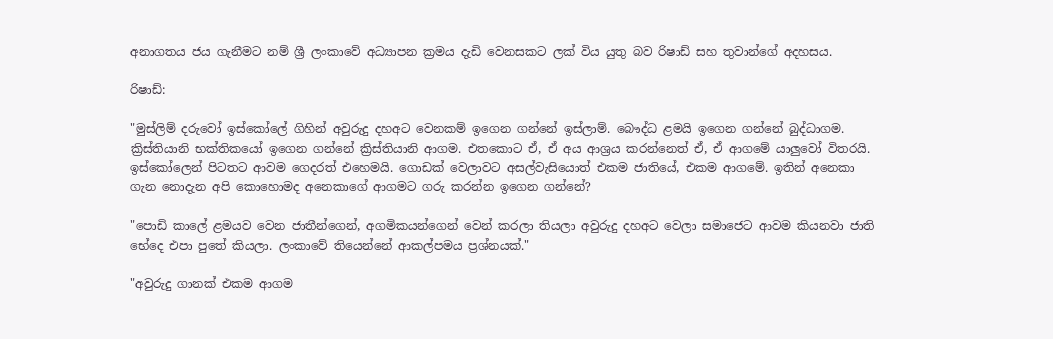අනාගතය ජය ගැනීමට නම් ශ්‍රී ලංකාවේ අධ්‍යාපන ක්‍රමය දැඩි වෙනසකට ලක් විය යුතු බව රිෂාඩ් සහ තුවාන්ගේ අදහසය.

රිෂාඩ්:

"මුස්ලිම් දරුවෝ ඉස්කෝලේ ගිහින් අවුරුදු දහඅට වෙනකම් ඉගෙන ගන්නේ ඉස්ලාම්. බෞද්ධ ළමයි ඉගෙන ගන්නේ බුද්ධාගම. ක්‍රිස්තියානි භක්තිකයෝ ඉගෙන ගන්නේ ක්‍රිස්තියානි ආගම. එතකොට ඒ, ඒ අය ආශ්‍රය කරන්නෙත් ඒ, ඒ ආගමේ යාලුවෝ විතරයි. ඉස්කෝලෙන් පිටතට ආවම ගෙදරත් එහෙමයි. ගොඩක් වෙලාවට අසල්වැසියොත් එකම ජාතියේ, එකම ආගමේ. ඉතින් අනෙකා ගැන නොදැන අපි කොහොමද අනෙකාගේ ආගමට ගරු කරන්න ඉගෙන ගන්නේ?

"පොඩි කාලේ ළමයව වෙන ජාතීන්ගෙන්, අගමිකයන්ගෙන් වෙන් කරලා තියලා අවුරුදු දහඅට වෙලා සමාජෙට ආවම කියනවා ජාති භේදෙ එපා පුතේ කියලා. ලංකාවේ තියෙන්නේ ආකල්පමය ප්‍රශ්නයක්."

"අවුරුදු ගානක් එකම ආගම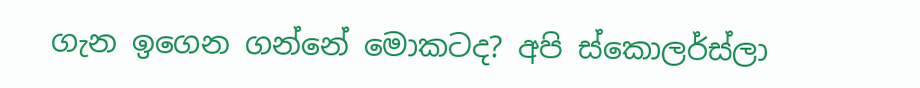ගැන ඉගෙන ගන්නේ මොකටද? අපි ස්කොලර්ස්ලා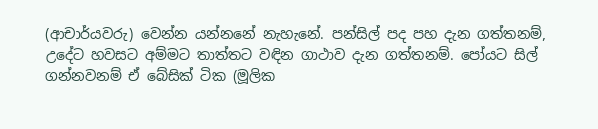(ආචාර්යවරු) වෙන්න යන්නනේ නැහැනේ. පන්සිල් පද පහ දැන ගත්තනම්, උදේට හවසට අම්මට තාත්තට වඳින ගාථාව දැන ගත්තනම්. පෝයට සිල් ගන්නවනම් ඒ බේසික් ටික (මූලික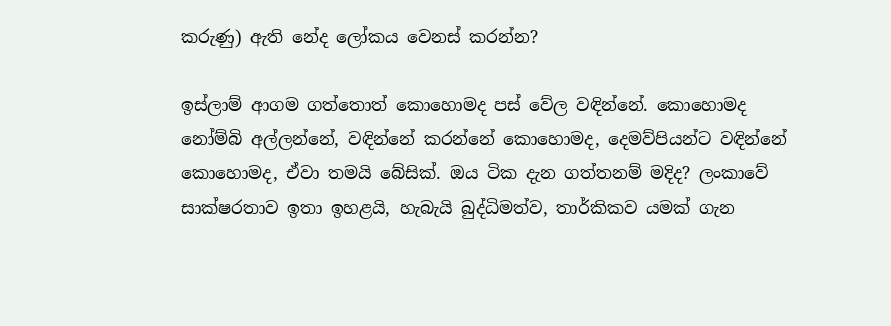කරුණු) ඇති නේද ලෝකය වෙනස් කරන්න?

ඉස්ලාම් ආගම ගත්තොත් කොහොමද පස් වේල වඳින්නේ. කොහොමද නෝම්බි අල්ලන්නේ, වඳින්නේ කරන්නේ කොහොමද, දෙමව්පියන්ට වඳින්නේ කොහොමද, ඒවා තමයි බේසික්. ඔය ටික දැන ගත්තනම් මදිද? ලංකාවේ සාක්ෂරතාව ඉතා ඉහළයි, හැබැයි බුද්ධිමත්ව, තාර්කිකව යමක් ගැන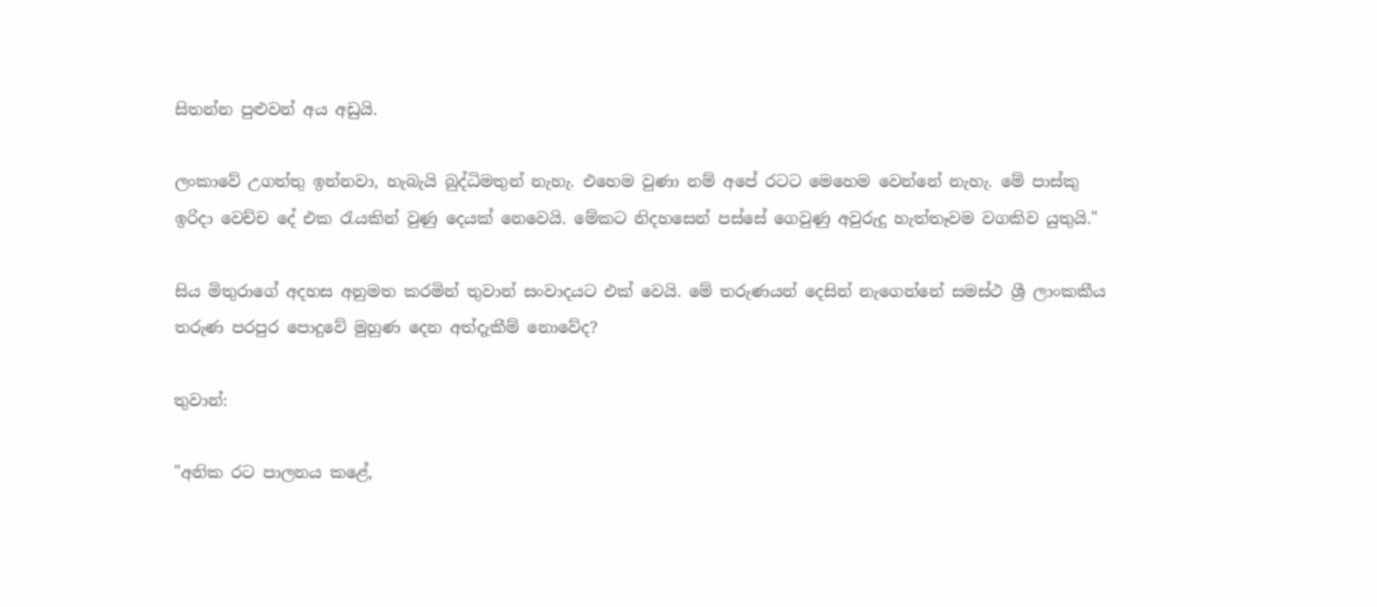සිතන්න පුළුවන් අය අඩුයි.

ලංකාවේ උගත්තු ඉන්නවා, හැබැයි බුද්ධිමතුන් නැහැ. එහෙම වුණා නම් අපේ රටට මෙහෙම වෙන්නේ නැහැ. මේ පාස්කු ඉරිදා වෙච්ච දේ එක රැයකින් වුණු දෙයක් නෙවෙයි. මේකට නිදහසෙන් පස්සේ ගෙවුණු අවුරුදු හැත්තෑවම වගකිව යුතුයි."

සිය මිතුරාගේ අදහස අනුමත කරමින් තුවාන් සංවාදයට එක් වෙයි. මේ තරුණයන් දෙසින් නැගෙන්නේ සමස්ථ ශ්‍රී ලාංකකීය තරුණ පරපුර පොදුවේ මුහුණ දෙන අත්දැකීම් නොවේද?

තුවාන්:

"අනික රට පාලනය කළේ,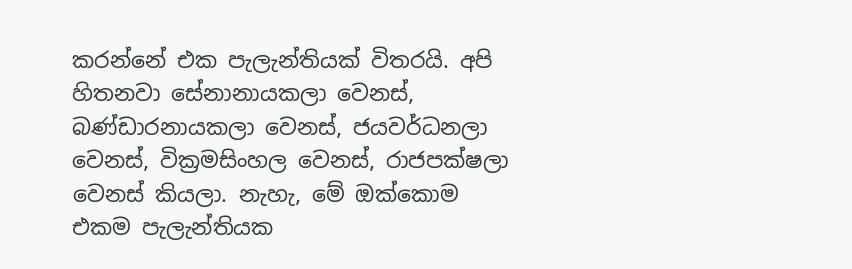කරන්නේ එක පැලැන්තියක් විතරයි. අපි හිතනවා සේනානායකලා වෙනස්, බණ්ඩාරනායකලා වෙනස්, ජයවර්ධනලා වෙනස්, වික්‍රමසිංහල වෙනස්, රාජපක්ෂලා වෙනස් කියලා. නැහැ, මේ ඔක්කොම එකම පැලැන්තියක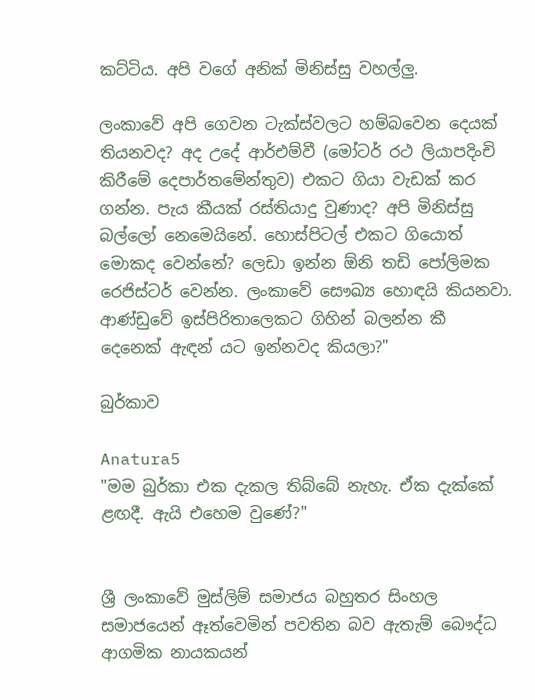කට්ටිය. අපි වගේ අනික් මිනිස්සු වහල්ලු.

ලංකාවේ අපි ගෙවන ටැක්ස්වලට හම්බවෙන දෙයක් තියනවද? අද උදේ ආර්එම්වී (මෝටර් රථ ලියාපදිංචි කිරීමේ දෙපාර්තමේන්තුව) එකට ගියා වැඩක් කර ගන්න. පැය කීයක් රස්තියාදු වුණාද? අපි මිනිස්සු බල්ලෝ නෙමෙයිනේ. හොස්පිටල් එකට ගියොත් මොකද වෙන්නේ? ලෙඩා ඉන්න ඕනි තඩි පෝලිමක රෙජිස්ටර් වෙන්න. ලංකාවේ සෞඛ්‍ය හොඳයි කියනවා. ආණ්ඩුවේ ඉස්පිරිතාලෙකට ගිහින් බලන්න කී දෙනෙක් ඇඳන් යට ඉන්නවද කියලා?"

බුර්කාව

Anatura5
"මම බුර්කා එක දැකල තිබ්බේ නැහැ. ඒක දැක්කේ ළඟදී. ඇයි එහෙම වුණේ?"


ශ්‍රී ලංකාවේ මුස්ලිම් සමාජය බහුතර සිංහල සමාජයෙන් ඈත්වෙමින් පවතින බව ඇතැම් බෞද්ධ ආගමික නායකයන්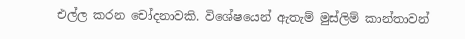එල්ල කරන චෝදනාවකි. විශේෂයෙන් ඇතැම් මුස්ලිම් කාන්තාවන්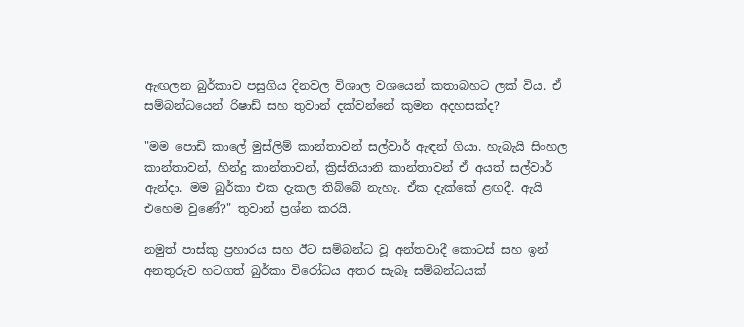ඇඟලන බුර්කාව පසුගිය දිනවල විශාල වශයෙන් කතාබහට ලක් විය. ඒ සම්බන්ධයෙන් රිෂාඩ් සහ තුවාන් දක්වන්නේ කුමන අදහසක්ද?

"මම පොඩි කාලේ මුස්ලිම් කාන්තාවන් සල්වාර් ඇඳන් ගියා. හැබැයි සිංහල කාන්තාවන්, හින්දු කාන්තාවන්, ක්‍රිස්තියානි කාන්තාවන් ඒ අයත් සල්වාර් ඇන්දා. මම බුර්කා එක දැකල තිබ්බේ නැහැ. ඒක දැක්කේ ළඟදී. ඇයි එහෙම වුණේ?" තුවාන් ප්‍රශ්න කරයි.

නමුත් පාස්කු ප්‍රහාරය සහ ඊට සම්බන්ධ වූ අන්තවාදී කොටස් සහ ඉන් අනතුරුව හටගත් බුර්කා විරෝධය අතර සැබෑ සම්බන්ධයක්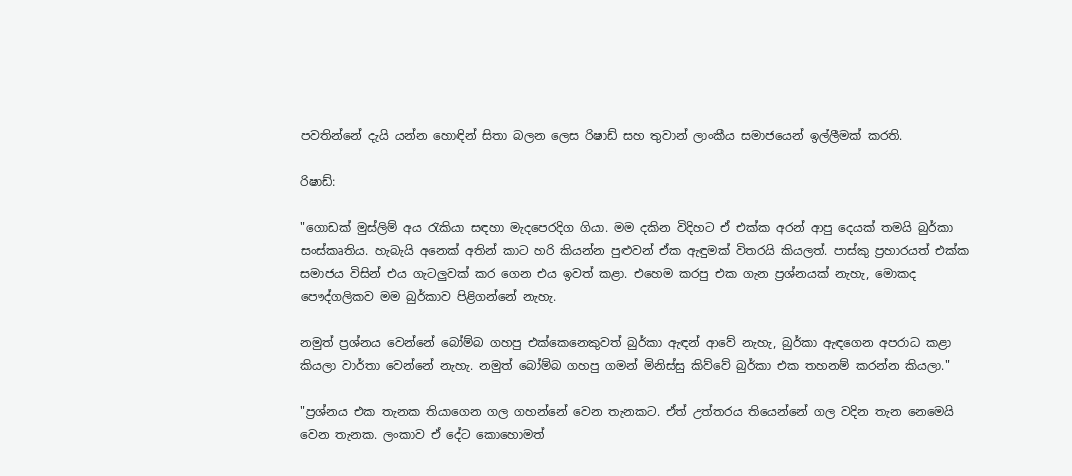පවතින්නේ දැයි යන්න හොඳින් සිතා බලන ලෙස රිෂාඩ් සහ තුවාන් ලාංකීය සමාජයෙන් ඉල්ලීමක් කරති.

රිෂාඩ්:

"ගොඩක් මුස්ලිම් අය රැකියා සඳහා මැදපෙරදිග ගියා. මම දකින විදිහට ඒ එක්ක අරන් ආපු දෙයක් තමයි බුර්කා සංස්කෘතිය. හැබැයි අනෙක් අතින් කාට හරි කියන්න පුළුවන් ඒක ඇඳුමක් විතරයි කියලත්. පාස්කු ප්‍රහාරයත් එක්ක සමාජය විසින් එය ගැටලුවක් කර ගෙන එය ඉවත් කළා. එහෙම කරපු එක ගැන ප්‍රශ්නයක් නැහැ, මොකද පෞද්ගලිකව මම බුර්කාව පිළිගන්නේ නැහැ.

නමුත් ප්‍රශ්නය වෙන්නේ බෝම්බ ගහපු එක්කෙනෙකුවත් බුර්කා ඇඳන් ආවේ නැහැ, බුර්කා ඇඳගෙන අපරාධ කළා කියලා වාර්තා වෙන්නේ නැහැ. නමුත් බෝම්බ ගහපු ගමන් මිනිස්සු කිව්වේ බුර්කා එක තහනම් කරන්න කියලා."

"ප්‍රශ්නය එක තැනක තියාගෙන ගල ගහන්නේ වෙන තැනකට. ඒත් උත්තරය තියෙන්නේ ගල වදින තැන නෙමෙයි වෙන තැනක. ලංකාව ඒ දේට කොහොමත්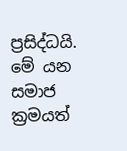ප්‍රසිද්ධයි. මේ යන සමාජ ක්‍රමයත්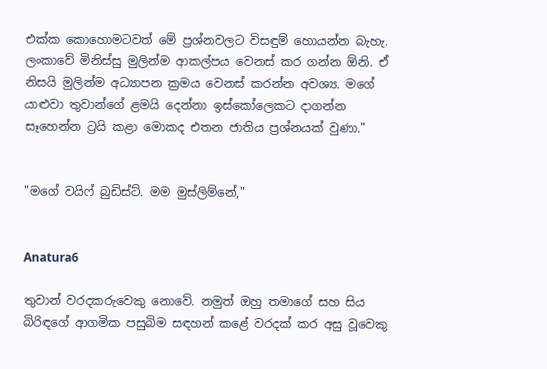එක්ක කොහොමටවත් මේ ප්‍රශ්නවලට විසඳුම් හොයන්න බැහැ. ලංකාවේ මිනිස්සු මුලින්ම ආකල්පය වෙනස් කර ගන්න ඕනි. ඒ නිසයි මුලින්ම අධ්‍යාපන ක්‍රමය වෙනස් කරන්න අවශ්‍ය. මගේ යාළුවා තුවාන්ගේ ළමයි දෙන්නා ඉස්කෝලෙකට දාගන්න සෑහෙන්න ට්‍රයි කළා මොකද එතන ජාතිය ප්‍රශ්නයක් වුණා."


"මගේ වයිෆ් බුඩිස්ට්. මම මුස්ලිම්නේ,"


Anatura6

තුවාන් වරදකරුවෙකු නොවේ. නමුත් ඔහු තමාගේ සහ සිය බිරිඳගේ ආගමික පසුබිම සඳහන් කළේ වරදක් කර අසු වූවෙකු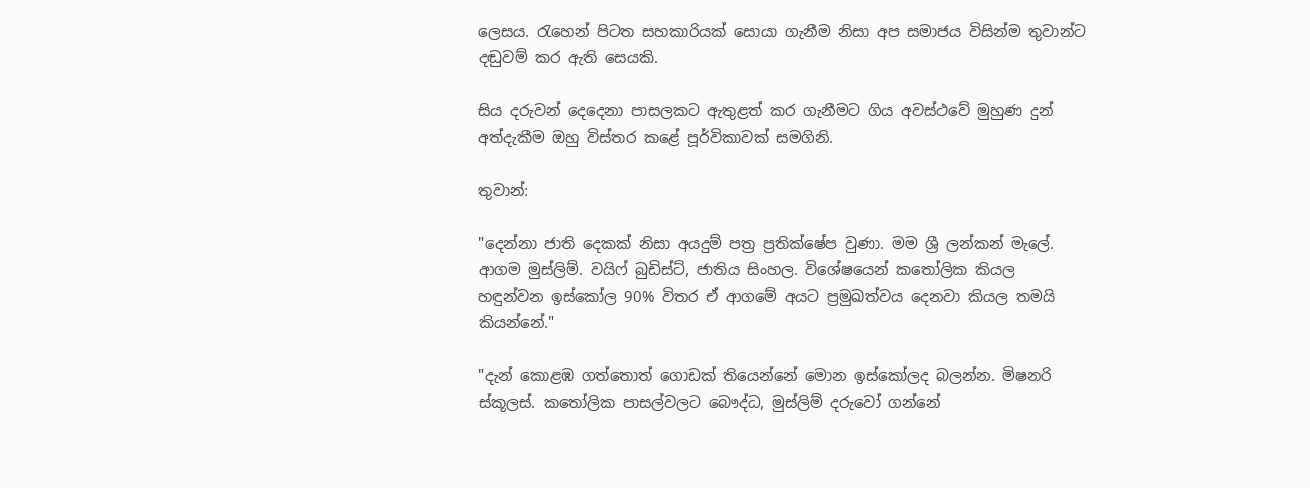ලෙසය. රැහෙන් පිටත සහකාරියක් සොයා ගැනීම නිසා අප සමාජය විසින්ම තුවාන්ට දඬුවම් කර ඇති සෙයකි.

සිය දරුවන් දෙදෙනා පාසලකට ඇතුළත් කර ගැනීමට ගිය අවස්ථවේ මුහුණ දුන් අත්දැකීම ඔහු විස්තර කළේ පූර්විකාවක් සමගිනි.

තුවාන්:

"දෙන්නා ජාති දෙකක් නිසා අයදුම් පත්‍ර ප්‍රතික්ෂේප වුණා. මම ශ්‍රී ලන්කන් මැලේ. ආගම මුස්ලිම්. වයිෆ් බුඩිස්ට්, ජාතිය සිංහල. විශේෂයෙන් කතෝලික කියල හඳුන්වන ඉස්කෝල 90% විතර ඒ ආගමේ අයට ප්‍රමුඛත්වය දෙනවා කියල තමයි කියන්නේ."

"දැන් කොළඹ ගත්තොත් ගොඩක් තියෙන්නේ මොන ඉස්කෝලද බලන්න. මිෂනරි ස්කූලස්. කතෝලික පාසල්වලට බෞද්ධ, මුස්ලිම් දරුවෝ ගන්නේ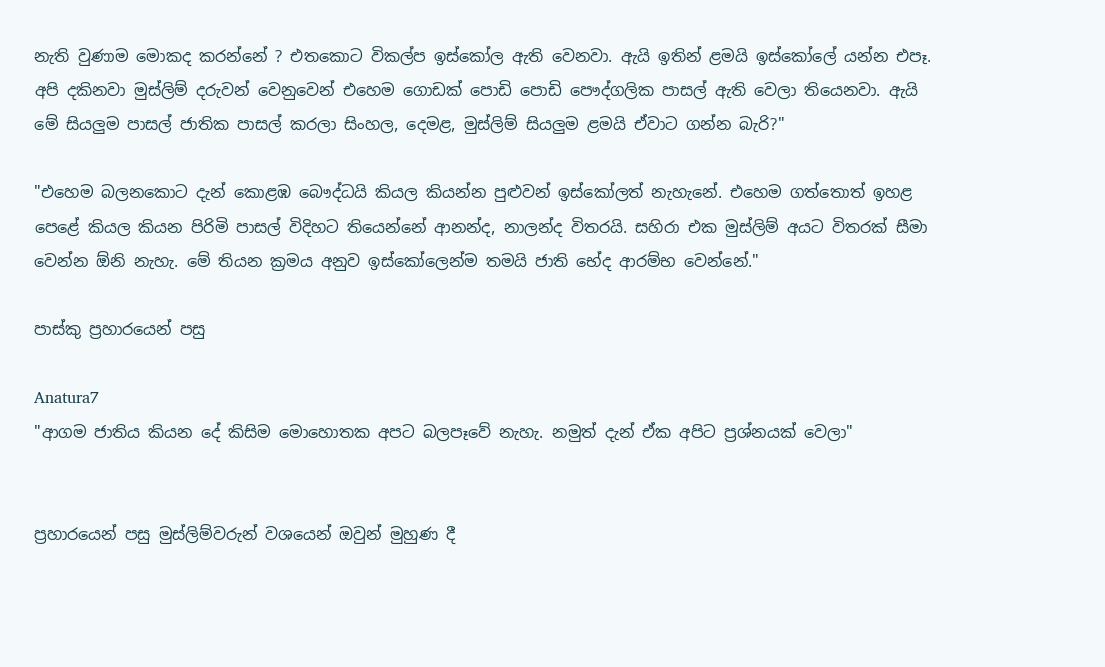නැති වුණාම මොකද කරන්නේ ? එතකොට විකල්ප ඉස්කෝල ඇති වෙනවා. ඇයි ඉතින් ළමයි ඉස්කෝලේ යන්න එපෑ. අපි දකිනවා මුස්ලිම් දරුවන් වෙනුවෙන් එහෙම ගොඩක් පොඩි පොඩි පෞද්ගලික පාසල් ඇති වෙලා තියෙනවා. ඇයි මේ සියලුම පාසල් ජාතික පාසල් කරලා සිංහල, දෙමළ, මුස්ලිම් සියලුම ළමයි ඒවාට ගන්න බැරි?"

"එහෙම බලනකොට දැන් කොළඹ බෞද්ධයි කියල කියන්න පුළුවන් ඉස්කෝලත් නැහැනේ. එහෙම ගත්තොත් ඉහළ පෙළේ කියල කියන පිරිමි පාසල් විදිහට තියෙන්නේ ආනන්ද, නාලන්ද විතරයි. සහිරා එක මුස්ලිම් අයට විතරක් සීමා වෙන්න ඕනි නැහැ. මේ තියන ක්‍රමය අනුව ඉස්කෝලෙන්ම තමයි ජාති භේද ආරම්භ වෙන්නේ."

පාස්කු ප්‍රහාරයෙන් පසු

Anatura7
"ආගම ජාතිය කියන දේ කිසිම මොහොතක අපට බලපෑවේ නැහැ. නමුත් දැන් ඒක අපිට ප්‍රශ්නයක් වෙලා"


ප්‍රහාරයෙන් පසු මුස්ලිම්වරුන් වශයෙන් ඔවුන් මුහුණ දී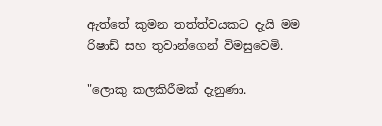ඇත්තේ කුමන තත්ත්වයකට දැයි මම රිෂාඩ් සහ තුවාන්ගෙන් විමසුවෙමි.

"ලොකු කලකිරීමක් දැනුණා.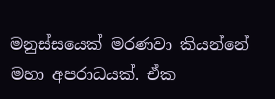මනුස්සයෙක් මරණවා කියන්නේ මහා අපරාධයක්. ඒක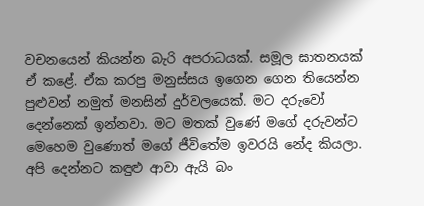වචනයෙන් කියන්න බැරි අපරාධයක්. සමූල ඝාතනයක් ඒ කළේ. ඒක කරපු මනුස්සය ඉගෙන ගෙන තියෙන්න පුළුවන් නමුත් මනසින් දුර්වලයෙක්. මට දරුවෝ දෙන්නෙක් ඉන්නවා. මට මතක් වුණේ මගේ දරුවන්ට මෙහෙම වුණොත් මගේ ජීවිතේම ඉවරයි නේද කියලා. අපි දෙන්නට කඳුළු ආවා ඇයි බං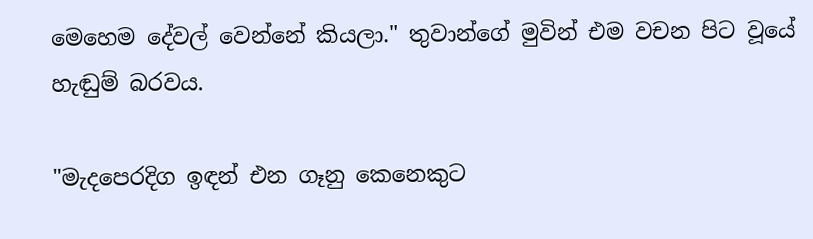මෙහෙම දේවල් වෙන්නේ කියලා." තුවාන්ගේ මුවින් එම වචන පිට වූයේ හැඬුම් බරවය.

"මැදපෙරදිග ඉඳන් එන ගෑනු කෙනෙකුට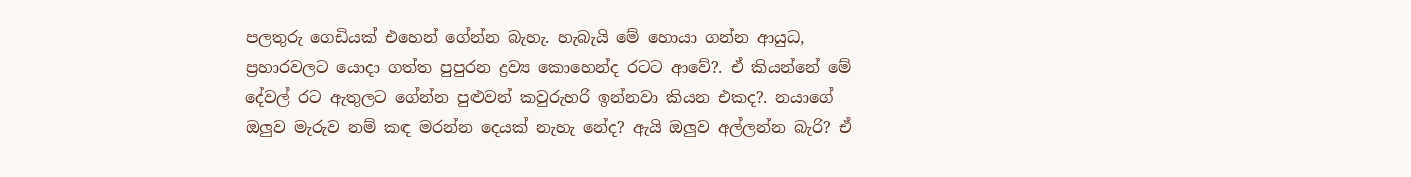පලතුරු ගෙඩියක් එහෙන් ගේන්න බැහැ. හැබැයි මේ හොයා ගන්න ආයුධ, ප්‍රහාරවලට යොදා ගත්ත පුපුරන ද්‍රව්‍ය කොහෙන්ද රටට ආවේ?. ඒ කියන්නේ මේ දේවල් රට ඇතුලට ගේන්න පුළුවන් කවුරුහරි ඉන්නවා කියන එකද?. නයාගේ ඔලුව මැරුව නම් කඳ මරන්න දෙයක් නැහැ නේද? ඇයි ඔලුව අල්ලන්න බැරි? ඒ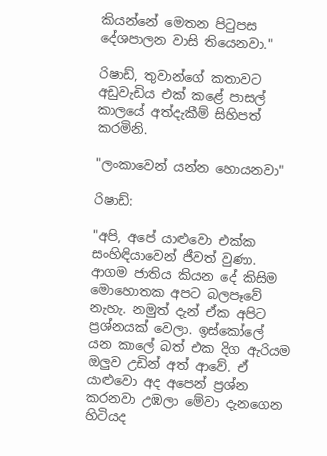කියන්නේ මෙතන පිටුපස දේශපාලන වාසි තියෙනවා."

රිෂාඩ්, තුවාන්ගේ කතාවට අඩුවැඩිය එක් කළේ පාසල් කාලයේ අත්දැකීම් සිහිපත් කරමිනි.

"ලංකාවෙන් යන්න හොයනවා"

රිෂාඩ්:

"අපි, අපේ යාළුවො එක්ක සංහිඳියාවෙන් ජීවත් වුණා. ආගම ජාතිය කියන දේ කිසිම මොහොතක අපට බලපෑවේ නැහැ. නමුත් දැන් ඒක අපිට ප්‍රශ්නයක් වෙලා. ඉස්කෝලේ යන කාලේ බත් එක දිග ඇරියම ඔලුව උඩින් අත් ආවේ. ඒ යාළුවො අද අපෙන් ප්‍රශ්න කරනවා උඹලා මේවා දැනගෙන හිටියද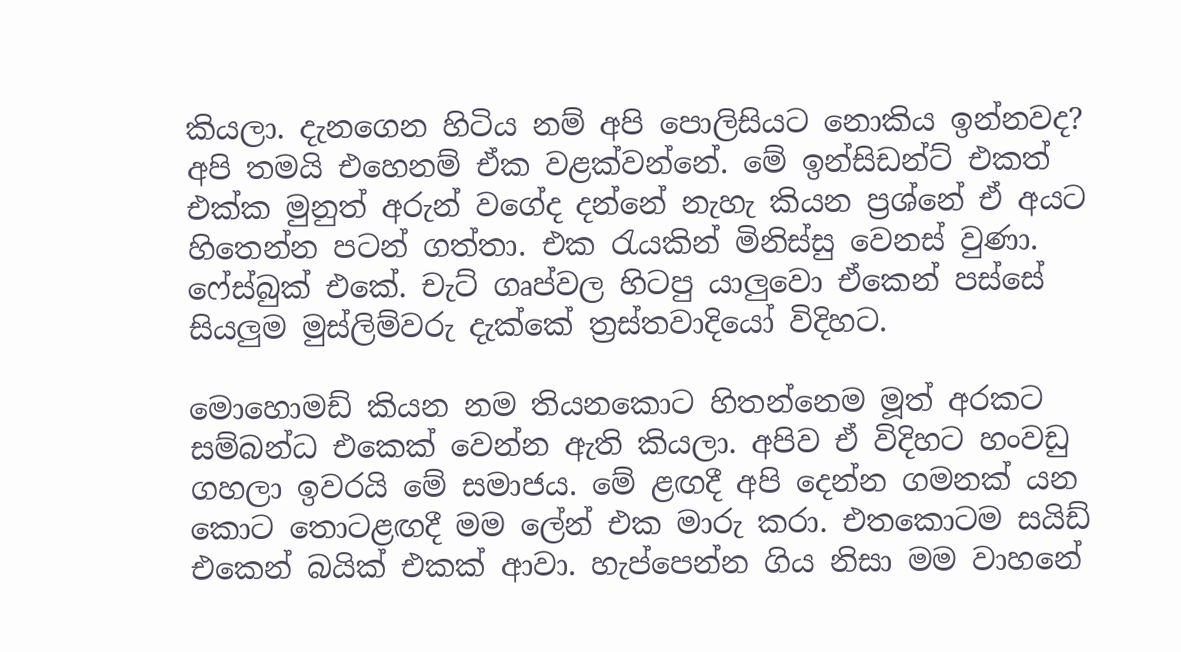කියලා. දැනගෙන හිටිය නම් අපි පොලිසියට නොකිය ඉන්නවද? අපි තමයි එහෙනම් ඒක වළක්වන්නේ. මේ ඉන්සිඩන්ට් එකත් එක්ක මුනුත් අරුන් වගේද දන්නේ නැහැ කියන ප්‍රශ්නේ ඒ අයට හිතෙන්න පටන් ගත්තා. එක රැයකින් මිනිස්සු වෙනස් වුණා. ෆේස්බුක් එකේ. චැට් ගෘප්වල හිටපු යාලුවො ඒකෙන් පස්සේ සියලුම මුස්ලිම්වරු දැක්කේ ත්‍රස්තවාදියෝ විදිහට.

මොහොමඩ් කියන නම තියනකොට හිතන්නෙම මූත් අරකට සම්බන්ධ එකෙක් වෙන්න ඇති කියලා. අපිව ඒ විදිහට හංවඩු ගහලා ඉවරයි මේ සමාජය. මේ ළඟදී අපි දෙන්න ගමනක් යන කොට තොටළඟදී මම ලේන් එක මාරු කරා. එතකොටම සයිඩ් එකෙන් බයික් එකක් ආවා. හැප්පෙන්න ගිය නිසා මම වාහනේ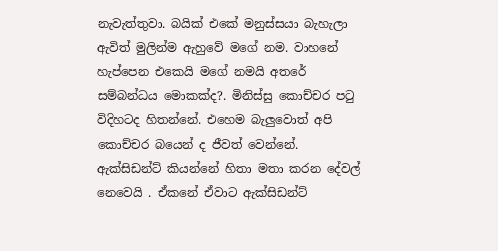නැවැත්තුවා. බයික් එකේ මනුස්සයා බැහැලා ඇවිත් මුලින්ම ඇහුවේ මගේ නම. වාහනේ හැප්පෙන එකෙයි මගේ නමයි අතරේ සම්බන්ධය මොකක්ද?. මිනිස්සු කොච්චර පටු විදිහටද හිතන්නේ. එහෙම බැලුවොත් අපි කොච්චර බයෙන් ද ජීවත් වෙන්නේ. ඇක්සිඩන්ට් කියන්නේ හිතා මතා කරන දේවල් නෙවෙයි . ඒකනේ ඒවාට ඇක්සිඩන්ට්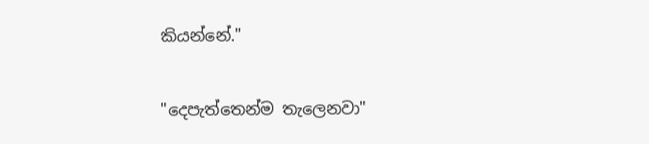කියන්නේ."

"දෙපැත්තෙන්ම තැලෙනවා"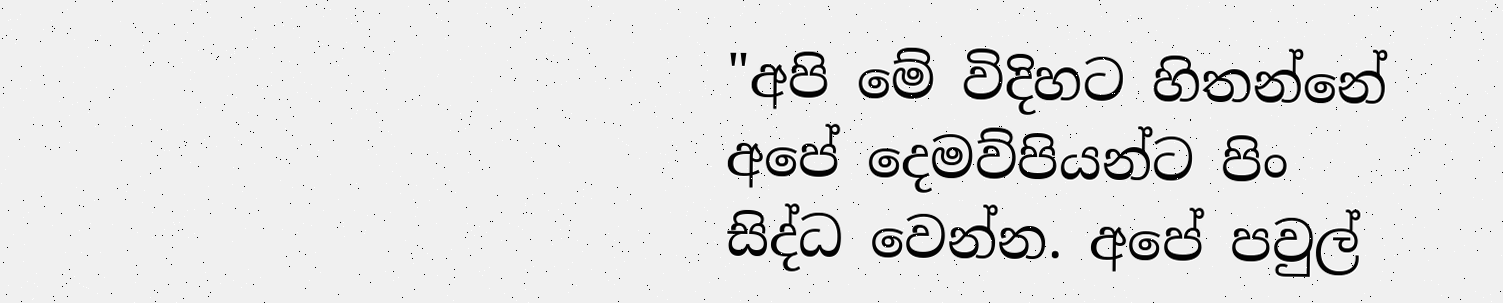"අපි මේ විදිහට හිතන්නේ අපේ දෙමව්පියන්ට පිං සිද්ධ වෙන්න. අපේ පවුල්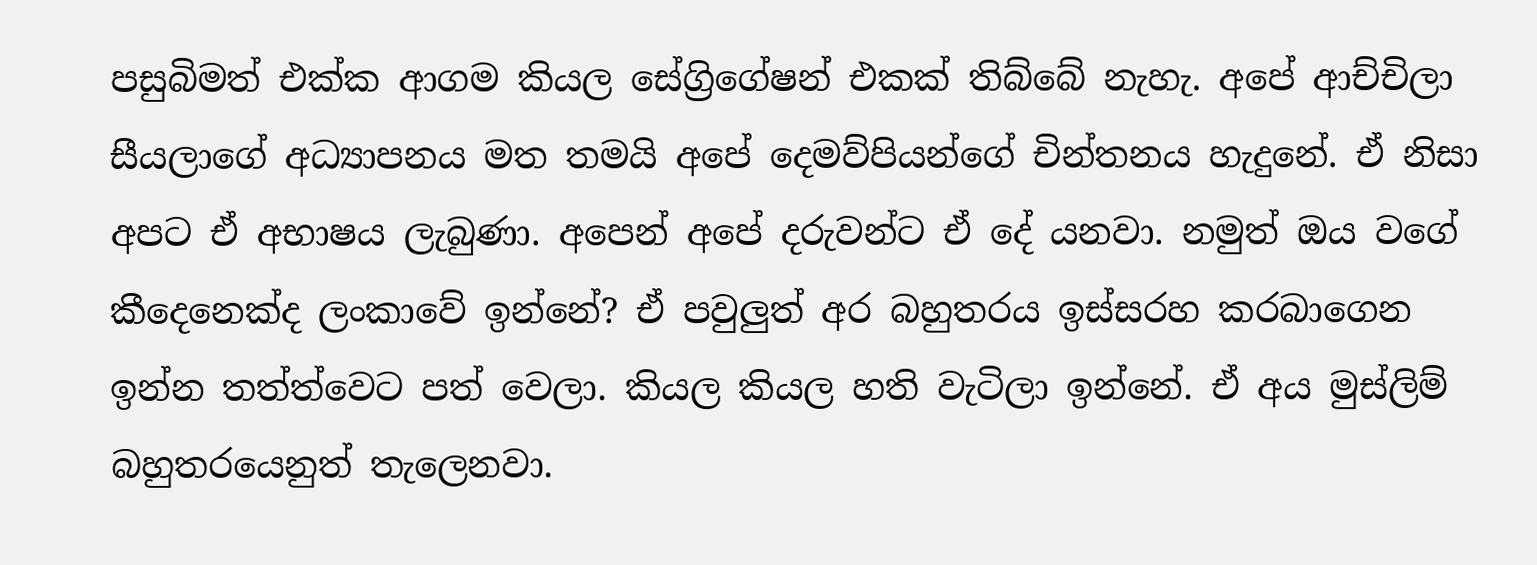පසුබිමත් එක්ක ආගම කියල සේග්‍රිගේෂන් එකක් තිබ්බේ නැහැ. අපේ ආච්චිලා සීයලාගේ අධ්‍යාපනය මත තමයි අපේ දෙමව්පියන්ගේ චින්තනය හැදුනේ. ඒ නිසා අපට ඒ අභාෂය ලැබුණා. අපෙන් අපේ දරුවන්ට ඒ දේ යනවා. නමුත් ඔය වගේ කීදෙනෙක්ද ලංකාවේ ඉන්නේ? ඒ පවුලුත් අර බහුතරය ඉස්සරහ කරබාගෙන ඉන්න තත්ත්වෙට පත් වෙලා. කියල කියල හති වැටිලා ඉන්නේ. ඒ අය මුස්ලිම් බහුතරයෙනුත් තැලෙනවා.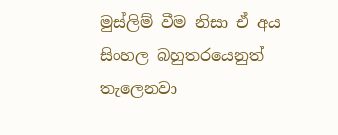මුස්ලිම් වීම නිසා ඒ අය සිංහල බහුතරයෙනුත් තැලෙනවා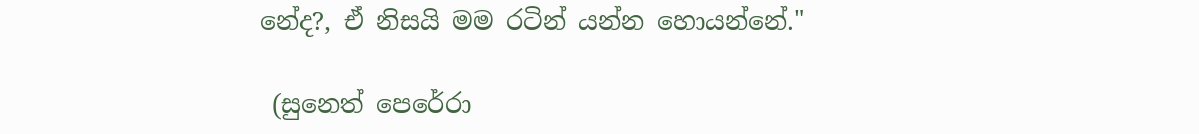නේද?, ඒ නිසයි මම රටින් යන්න හොයන්නේ."

 (සුනෙත් පෙරේරා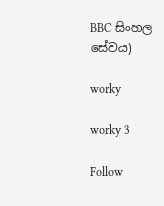BBC සිංහල සේවය)

worky

worky 3

Follow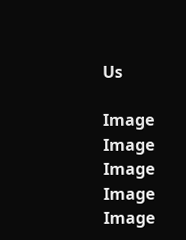Us

Image
Image
Image
Image
Image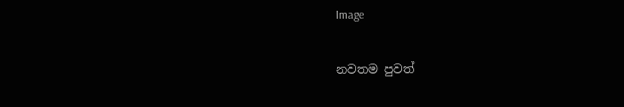Image

නවතම පුවත්